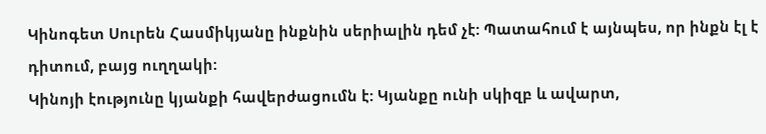Կինոգետ Սուրեն Հասմիկյանը ինքնին սերիալին դեմ չէ: Պատահում է այնպես, որ ինքն էլ է դիտում, բայց ուղղակի:
Կինոյի էությունը կյանքի հավերժացումն է: Կյանքը ունի սկիզբ և ավարտ,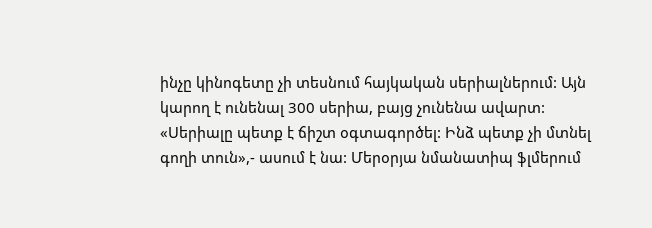ինչը կինոգետը չի տեսնում հայկական սերիալներում: Այն կարող է ունենալ 300 սերիա, բայց չունենա ավարտ: «Սերիալը պետք է ճիշտ օգտագործել: Ինձ պետք չի մտնել գողի տուն»,- ասում է նա: Մերօրյա նմանատիպ ֆլմերում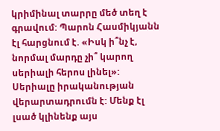կրիմինալ տարրը մեծ տեղ է գրավում: Պարոն Հասմիկյանն էլ հարցնում է. «Իսկ ի՞նչ է, նորմալ մարդը չի՞ կարող սերիալի հերոս լինել»:
Սերիալը իրականության վերարտադրումն է: Մենք էլ լսած կլինենք այս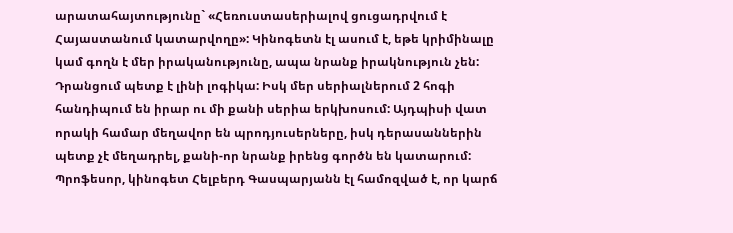արատահայտությունը` «Հեռուստասերիալով ցուցադրվում է Հայաստանում կատարվողը»: Կինոգետն էլ ասում է, եթե կրիմինալը կամ գողն է մեր իրականությունը, ապա նրանք իրակնություն չեն: Դրանցում պետք է լինի լոգիկա: Իսկ մեր սերիալներում 2 հոգի հանդիպում են իրար ու մի քանի սերիա երկխոսում: Այդպիսի վատ որակի համար մեղավոր են պրոդյուսերները, իսկ դերասաններին պետք չէ մեղադրել, քանի-որ նրանք իրենց գործն են կատարում:
Պրոֆեսոր, կինոգետ Հելբերդ Գասպարյանն էլ համոզված է, որ կարճ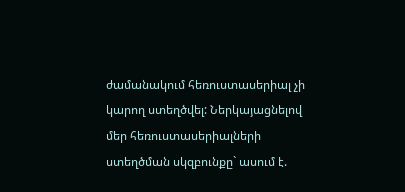ժամանակում հեռուստասերիալ չի կարող ստեղծվել: Ներկայացնելով մեր հեռուստասերիալների ստեղծման սկզբունքը` ասում է.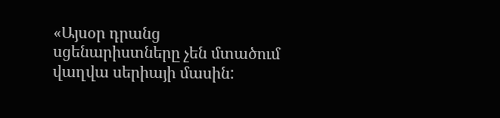«Այսօր դրանց սցենարիստները չեն մտածում վաղվա սերիայի մասին: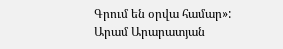Գրում են օրվա համար»:
Արամ Արարատյան